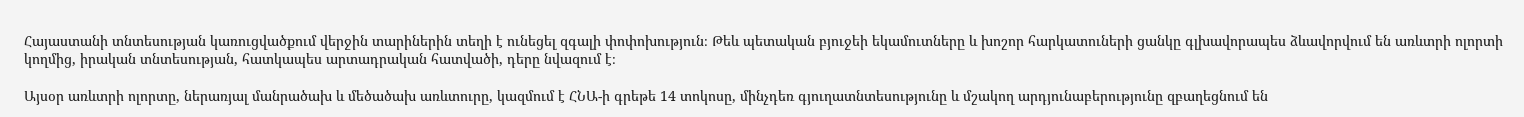Հայաստանի տնտեսության կառուցվածքում վերջին տարիներին տեղի է ունեցել զգալի փոփոխություն։ Թեև պետական բյուջեի եկամուտները և խոշոր հարկատուների ցանկը գլխավորապես ձևավորվում են առևտրի ոլորտի կողմից, իրական տնտեսության, հատկապես արտադրական հատվածի, դերը նվազում է։

Այսօր առևտրի ոլորտը, ներառյալ մանրածախ և մեծածախ առևտուրը, կազմում է ՀՆԱ-ի գրեթե 14 տոկոսը, մինչդեռ գյուղատնտեսությունը և մշակող արդյունաբերությունը զբաղեցնում են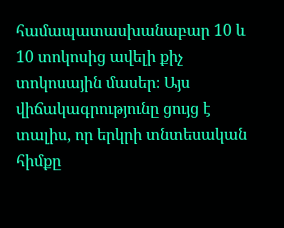համապատասխանաբար 10 և 10 տոկոսից ավելի քիչ տոկոսային մասեր։ Այս վիճակագրությունը ցույց է տալիս, որ երկրի տնտեսական հիմքը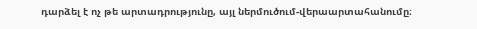դարձել է ոչ թե արտադրությունը, այլ ներմուծում-վերաարտահանումը։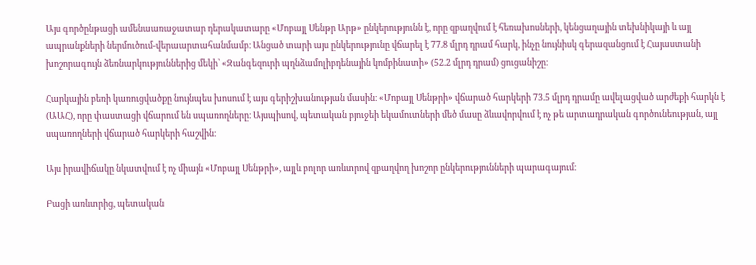Այս գործընթացի ամենաառաջատար դերակատարը «Մոբայլ Սենթր Արթ» ընկերությունն է, որը զբաղվում է հեռախոսների, կենցաղային տեխնիկայի և այլ ապրանքների ներմուծում-վերաարտահանմամբ։ Անցած տարի այս ընկերությունը վճարել է 77.8 մլրդ դրամ հարկ, ինչը նույնիսկ գերազանցում է Հայաստանի խոշորագույն ձեռնարկություններից մեկի՝ «Զանգեզուրի պղնձամոլիբդենային կոմբինատի» (52.2 մլրդ դրամ) ցուցանիշը։

Հարկային բեռի կառուցվածքը նույնպես խոսում է այս գերիշխանության մասին։ «Մոբայլ Սենթրի» վճարած հարկերի 73.5 մլրդ դրամը ավելացված արժեքի հարկն է (ԱԱՀ), որը փաստացի վճարում են սպառողները։ Այսպիսով, պետական բյուջեի եկամուտների մեծ մասը ձևավորվում է ոչ թե արտադրական գործունեության, այլ սպառողների վճարած հարկերի հաշվին։

Այս իրավիճակը նկատվում է ոչ միայն «Մոբայլ Սենթրի», այլև բոլոր առևտրով զբաղվող խոշոր ընկերությունների պարագայում։

Բացի առևտրից, պետական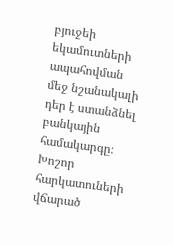բյուջեի եկամուտների ապահովման մեջ նշանակալի դեր է ստանձնել բանկային համակարգը։ Խոշոր հարկատուների վճարած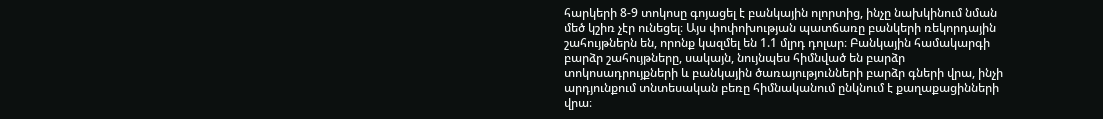հարկերի 8-9 տոկոսը գոյացել է բանկային ոլորտից, ինչը նախկինում նման մեծ կշիռ չէր ունեցել։ Այս փոփոխության պատճառը բանկերի ռեկորդային շահույթներն են, որոնք կազմել են 1.1 մլրդ դոլար։ Բանկային համակարգի բարձր շահույթները, սակայն, նույնպես հիմնված են բարձր տոկոսադրույքների և բանկային ծառայությունների բարձր գների վրա, ինչի արդյունքում տնտեսական բեռը հիմնականում ընկնում է քաղաքացինների վրա։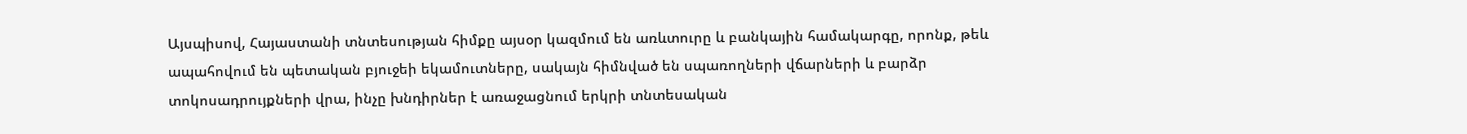Այսպիսով, Հայաստանի տնտեսության հիմքը այսօր կազմում են առևտուրը և բանկային համակարգը, որոնք, թեև ապահովում են պետական բյուջեի եկամուտները, սակայն հիմնված են սպառողների վճարների և բարձր տոկոսադրույքների վրա, ինչը խնդիրներ է առաջացնում երկրի տնտեսական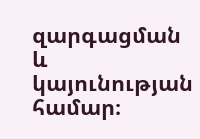զարգացման և կայունության համար։